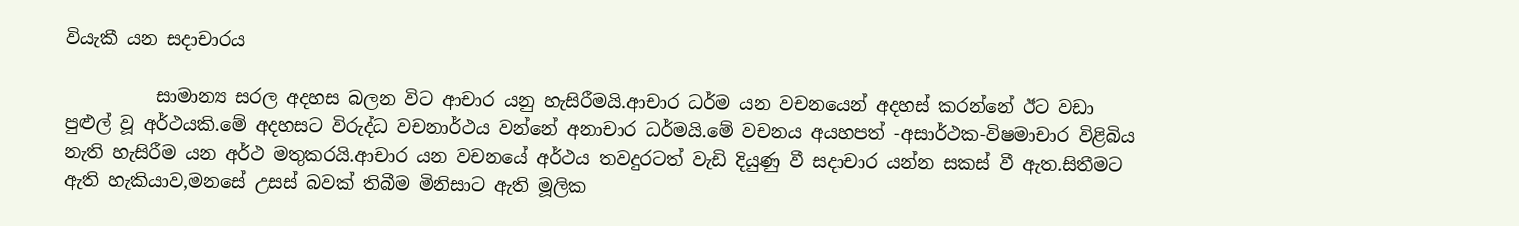වියැකී යන සදාචාරය

          සාමාන්‍ය සරල අදහස බලන විට ආචාර යනු හැසිරීමයි.ආචාර ධර්ම යන වචනයෙන් අදහස් කරන්නේ ඊට වඩා පුළුල් වූ අර්ථයකි.මේ අදහසට විරුද්ධ වචනාර්ථය වන්නේ අනාචාර ධර්මයි.මේ වචනය අයහපත් -අසාර්ථක-විෂමාචාර විළිබිය නැති හැසිරීම යන අර්ථ මතුකරයි.ආචාර යන වචනයේ අර්ථය තවදුරටත් වැඩි දියුණු වී සදාචාර යන්න සකස් වී ඇත.සිතීමට ඇති හැකියාව,මනසේ උසස් බවක් තිබීම මිනිසාට ඇති මූලික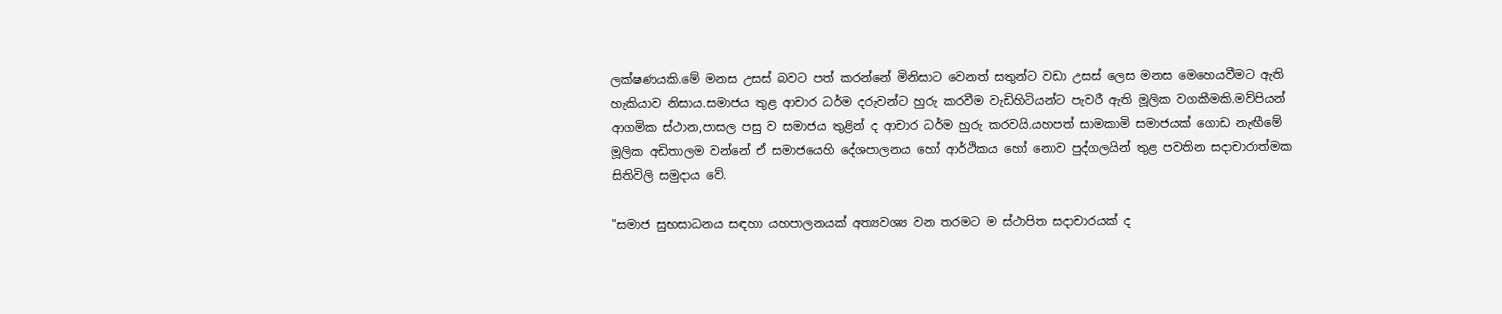ලක්ෂණයකි.මේ මනස උසස් බවට පත් කරන්නේ මිනිසාට වෙනත් සතුන්ට වඩා උසස් ලෙස මනස මෙහෙයවීමට ඇති හැකියාව නිසාය.සමාජය තුළ ආචාර ධර්ම දරුවන්ට හුරු කරවීම වැඩිහිටියන්ට පැවරී ඇති මූලික වගකීමකි.මව්පියන් ආගමික ස්ථාන,පාසල පසු ව සමාජය තුළින් ද ආචාර ධර්ම හුරු කරවයි.යහපත් සාමකාමි සමාජයක් ගොඩ නැඟීමේ මූලික අඩිතාලම වන්නේ ඒ සමාජයෙහි දේශපාලනය හෝ ආර්ථිකය හෝ නොව පුද්ගලයින් තුළ පවතින සදාචාරාත්මක සිතිවිලි සමුදාය වේ.

"සමාජ සුභසාධනය සඳහා යහපාලනයක් අත්‍යවශ්‍ය වන තරමට ම ස්ථාපිත සදාචාරයක් ද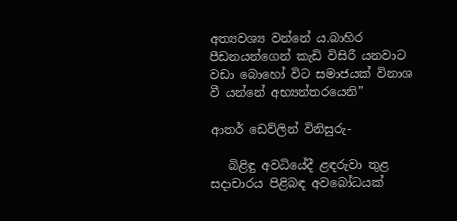අත්‍යවශ්‍ය වන්නේ ය.බාහිර පීඩනයන්ගෙන් කැඩි විසිරී යනවාට වඩා බොහෝ විට සමාජයක් විනාශ වී යන්නේ අභ්‍යන්තරයෙනි”

ආතර් ඩෙව්ලින් විනිසුරු-

   බිළිඳු අවධියේදී ළඳරුවා තුළ සදාචාරය පිළිබඳ අවබෝධයක්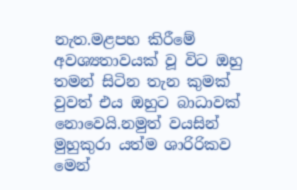නැත.මළපහ කිරීමේ අවශ්‍යතාවයක් වූ විට ඔහු තමන් සිටින තැන කුමක් වුවත් එය ඔහුට බාධාවක් නොවෙයි.නමුත් වයසින් මුහුකුරා යත්ම ශාරිරිකව මෙන්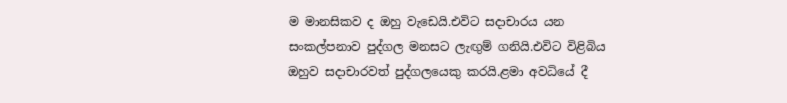ම මානසිකව ද ඔහු වැඩෙයි.එවිට සදාචාරය යන සංකල්පනාව පුද්ගල මනසට ලැඟුම් ගනියි.එවිට විළිබිය ඔහුව සදාචාරවත් පුද්ගලයෙකු කරයි.ළමා අවධියේ දී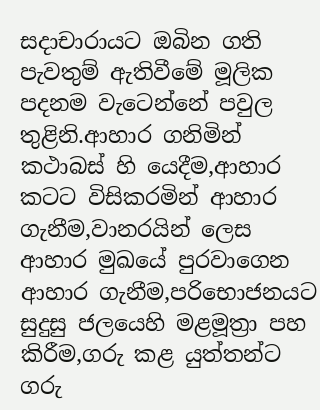සදාචාරායට ඔබින ගති පැවතුම් ඇතිවීමේ මූලික පදනම වැටෙන්නේ පවුල තුළිනි.ආහාර ගනිමින් කථාබස් හි යෙදීම,ආහාර කටට විසිකරමින් ආහාර ගැනීම,වානරයින් ලෙස ආහාර මුඛයේ පුරවාගෙන ආහාර ගැනීම,පරිභොජනයට සුදුසු ජලයෙහි මළමූත්‍රා පහ කිරීම,ගරු කළ යුත්තන්ට ගරු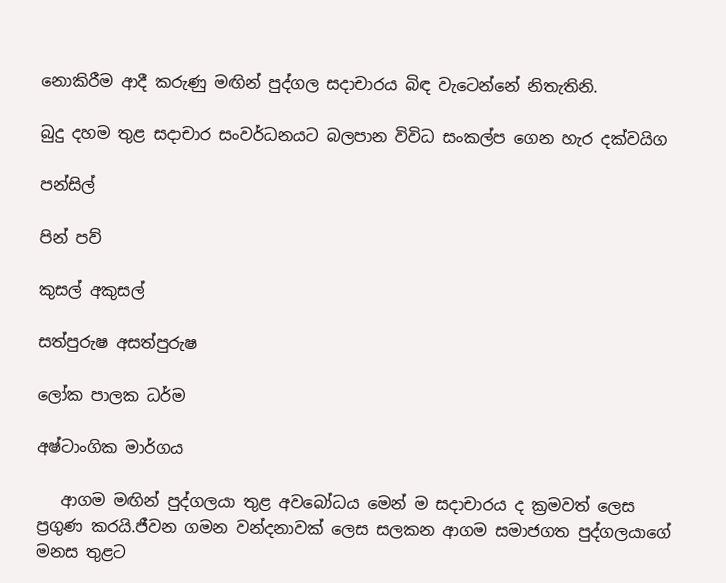නොකිරීම ආදී කරුණු මඟින් පුද්ගල සදාචාරය බිඳ වැටෙන්නේ නිතැතිනි.

බුදු දහම තුළ සදාචාර සංවර්ධනයට බලපාන විවිධ සංකල්ප ගෙන හැර දක්වයිග

පන්සිල්

පින් පව්

කුසල් අකුසල්

සත්පුරුෂ අසත්පුරුෂ

ලෝක පාලක ධර්ම

අෂ්ටාංගික මාර්ගය

   ආගම මඟින් පුද්ගලයා තුළ අවබෝධය මෙන් ම සදාචාරය ද ක්‍රමවත් ලෙස ප්‍රගුණ කරයි.ජීවන ගමන වන්දනාවක් ලෙස සලකන ආගම සමාජගත පුද්ගලයාගේ මනස තුළට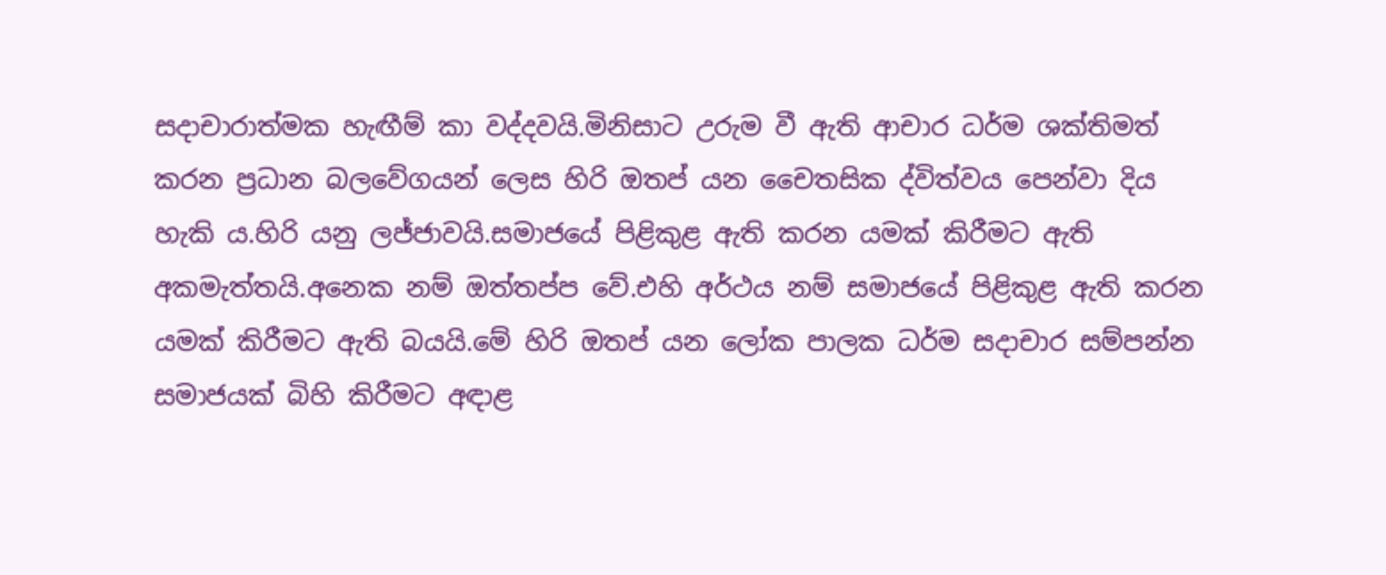සදාචාරාත්මක හැඟීම් කා වද්දවයි.මිනිසාට උරුම වී ඇති ආචාර ධර්ම ශක්තිමත් කරන ප්‍රධාන බලවේගයන් ලෙස හිරි ඔතප් යන චෛතසික ද්විත්වය පෙන්වා දිය හැකි ය.හිරි යනු ලජ්ජාවයි.සමාජයේ පිළිකුළ ඇති කරන යමක් කිරීමට ඇති අකමැත්තයි.අනෙක නම් ඔත්තප්ප වේ.එහි අර්ථය නම් සමාජයේ පිළිකුළ ඇති කරන යමක් කිරීමට ඇති බයයි.මේ හිරි ඔතප් යන ලෝක පාලක ධර්ම සදාචාර සම්පන්න සමාජයක් බිහි කිරීමට අඳාළ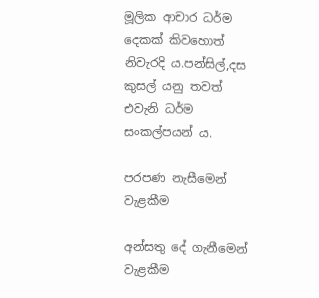මූලික ආචාර ධර්ම දෙකක් කිවහොත් නිවැරදි ය.පන්සිල්,දස කුසල් යනු තවත් එවැනි ධර්ම සංකල්පයන් ය.

පරපණ නැසීමෙන් වැළකීම

අන්සතු දේ ගැනීමෙන් වැළකීම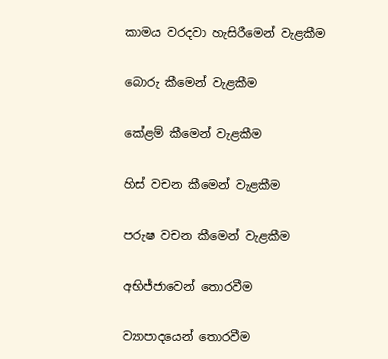කාමය වරදවා හැසිරීමෙන් වැළකීම

බොරු කීමෙන් වැළකීම

කේළම් කීමෙන් වැළකීම

හිස් වචන කීමෙන් වැළකීම

පරුෂ වචන කීමෙන් වැළකීම

අභිජ්ජාවෙන් තොරවීම

ව්‍යාපාදයෙන් තොරවීම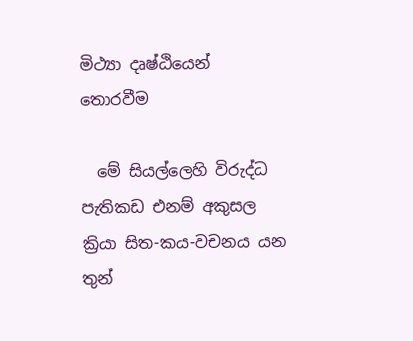මිථ්‍යා දෘෂ්ඨියෙන් තොරවීම

  මේ සියල්ලෙහි විරුද්ධ පැතිකඩ එනම් අකුසල ක්‍රියා සිත-කය-වචනය යන තුන්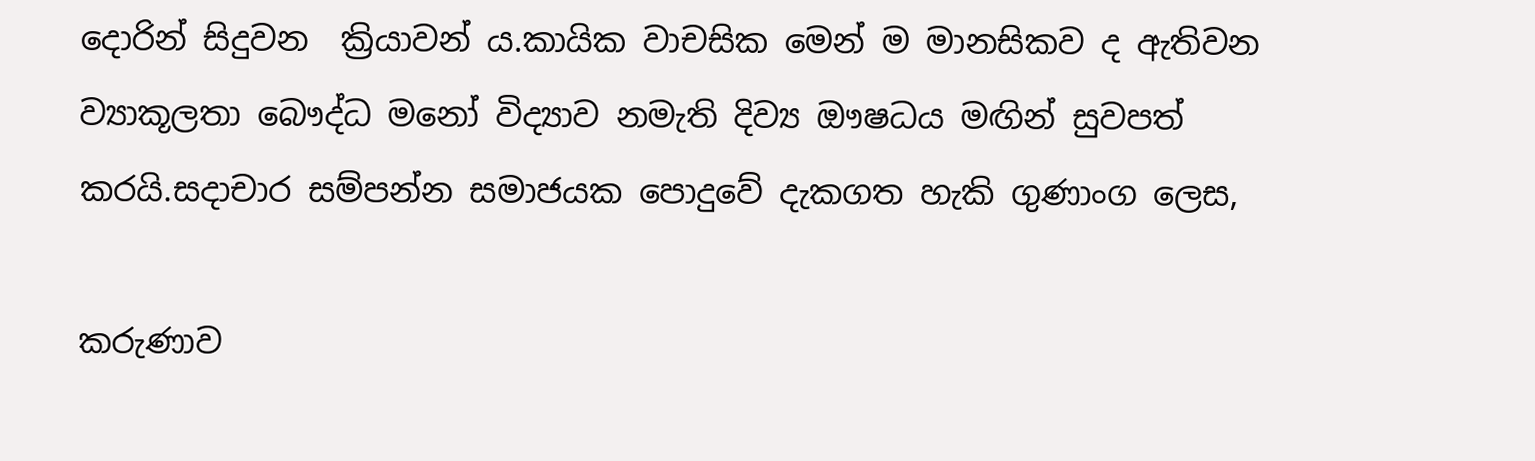දොරින් සිදුවන  ක්‍රියාවන් ය.කායික වාචසික මෙන් ම මානසිකව ද ඇතිවන ව්‍යාකූලතා බෞද්ධ මනෝ විද්‍යාව නමැති දිව්‍ය ඖෂධය මඟින් සුවපත් කරයි.සදාචාර සම්පන්න සමාජයක පොදුවේ දැකගත හැකි ගුණාංග ලෙස,

කරුණාව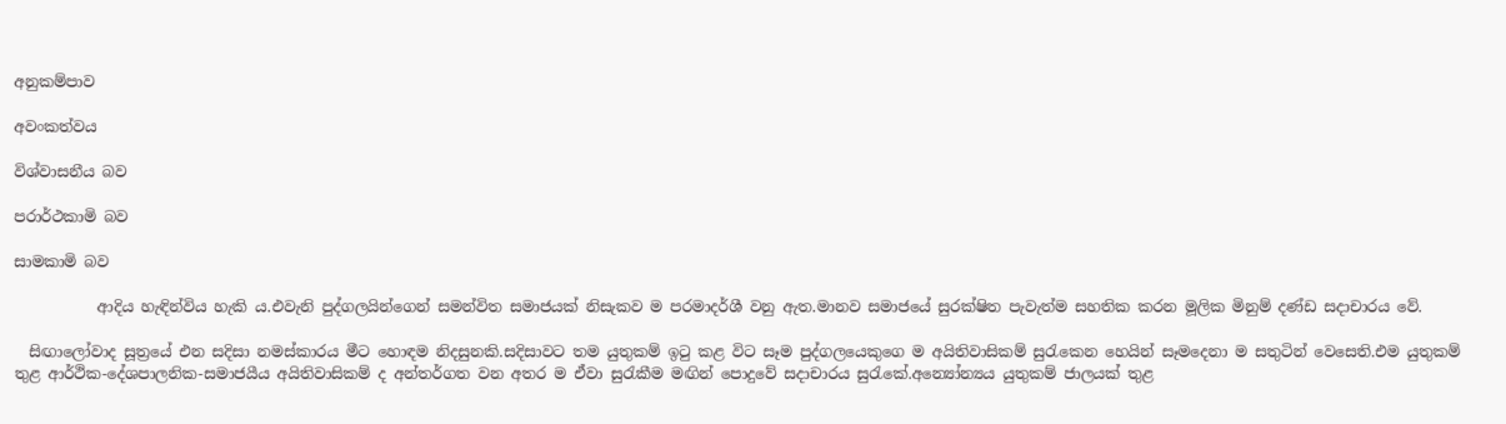අනුකම්පාව

අවංකත්වය

විශ්වාසනීය බව

පරාර්ථකාමි බව

සාමකාමි බව

           ආදිය හැඳින්විය හැකි ය.එවැනි පුද්ගලයින්ගෙන් සමන්විත සමාජයක් නිසැකව ම පරමාදර්ශී වනු ඇත.මානව සමාජයේ සුරක්ෂිත පැවැත්ම සහතික කරන මූලික මිනුම් දණ්ඩ සදාචාරය වේ.

  සිඟාලෝවාද සූත්‍රයේ එන සදිසා නමස්කාරය මීට හොඳම නිදසුනකි.සදිසාවට තම යුතුකම් ඉටු කළ විට සෑම පුද්ගලයෙකුගෙ ම අයිතිවාසිකම් සුරැකෙන හෙයින් සෑමදෙනා ම සතුටින් වෙසෙති.එම යුතුකම් තුළ ආර්ථික-දේශපාලනික-සමාජයීය අයිතිවාසිකම් ද අන්තර්ගත වන අතර ම ඒවා සුරැකීම මඟින් පොදුවේ සදාචාරය සුරැකේ.අන්‍යෝන්‍යය යුතුකම් ජාලයක් තුළ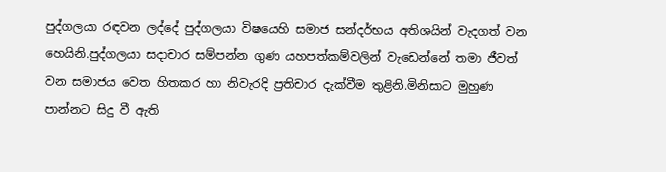පුද්ගලයා රඳවන ලද්දේ පුද්ගලයා විෂයෙහි සමාජ සන්දර්භය අතිශයින් වැදගත් වන හෙයිනි.පුද්ගලයා සදාචාර සම්පන්න ගුණ යහපත්කම්වලින් වැඩෙන්නේ තමා ජීවත් වන සමාජය වෙත හිතකර හා නිවැරදි ප්‍රතිචාර දැක්වීම තුළිනි.මිනිසාට මුහුණ පාන්නට සිදු වී ඇති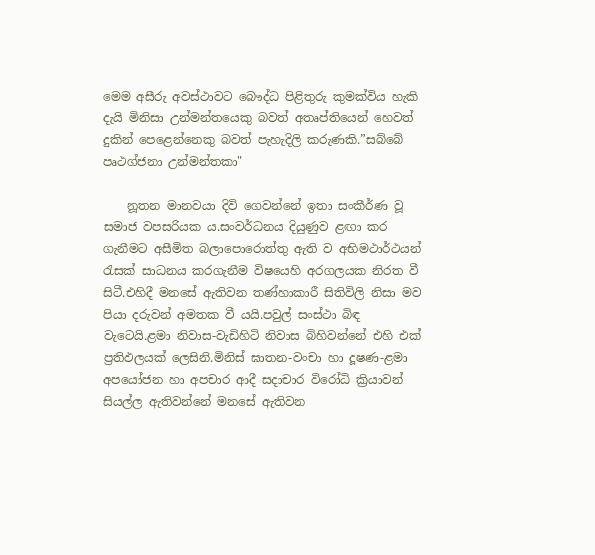මෙම අසීරු අවස්ථාවට බෞද්ධ පිළිතුරු කුමක්විය හැකි දැයි මිනිසා උන්මන්තයෙකු බවත් අතෘප්තියෙන් හෙවත් දුකින් පෙළෙන්නෙකු බවත් පැහැදිලි කරුණකි.”සබ්බේ පෘථග්ජනා උන්මන්තකා"

    නූතන මානවයා දිවි ගෙවන්නේ ඉතා සංකීර්ණ වූ සමාජ වපසරියක ය.සංවර්ධනය දියුණුව ළඟා කර ගැනීමට අසීමිත බලාපොරොත්තු ඇති ව අභිමථාර්ථයන් රැසක් සාධනය කරගැනීම විෂයෙහි අරගලයක නිරත වී සිටී.එහිදී මනසේ ඇතිවන තණ්හාකාරී සිතිවිලි නිසා මව පියා දරුවන් අමතක වී යයි.පවුල් සංස්ථා බිඳ වැටෙයි.ළමා නිවාස-වැඩිහිටි නිවාස බිහිවන්නේ එහි එක් ප්‍රතිඵලයක් ලෙසිනි.මිනිස් ඝාතන-වංචා හා දූෂණ-ළමා අපයෝජන හා අපචාර ආදී සදාචාර විරෝධි ක්‍රියාවන් සියල්ල ඇතිවන්නේ මනසේ ඇතිවන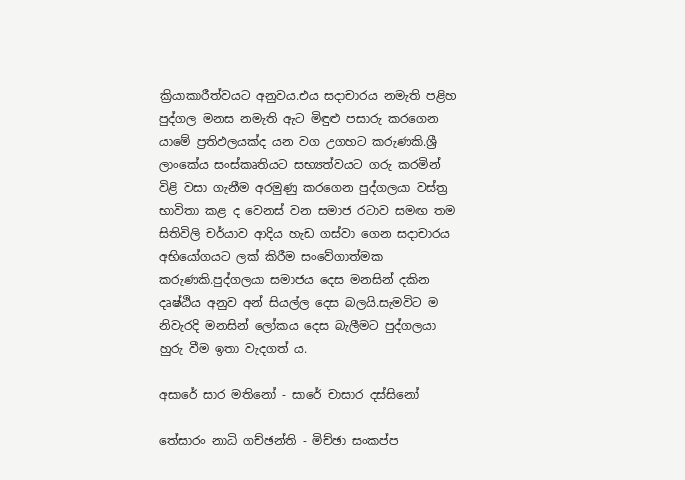ක්‍රියාකාරීත්වයට අනුවය.එය සදාචාරය නමැති පළිහ පුද්ගල මනස නමැති ඇට මිඳුළු පසාරු කරගෙන යාමේ ප්‍රතිඵලයක්ද යන වග උගහට කරුණකි.ශ්‍රී ලාංකේය සංස්කෘතියට සභ්‍යත්වයට ගරු කරමින් විළි වසා ගැනීම අරමුණු කරගෙන පුද්ගලයා වස්ත්‍ර භාවිතා කළ ද වෙනස් වන සමාජ රටාව සමඟ තම සිතිවිලි චර්යාව ආදිය හැඩ ගස්වා ගෙන සදාචාරය අභියෝගයට ලක් කිරීම සංවේගාත්මක කරුණකි.පුද්ගලයා සමාජය දෙස මනසින් දකින දෘෂ්ඨිය අනුව අන් සියල්ල දෙස බලයි.සැමවිට ම නිවැරදි මනසින් ලෝකය දෙස බැලීමට පුද්ගලයා හුරු වීම ඉතා වැදගත් ය.

අසාරේ සාර මතිනෝ - සාරේ චාසාර දස්සිනෝ

තේසාරං නාධි ගච්ඡන්ති - මිච්ඡා සංකප්ප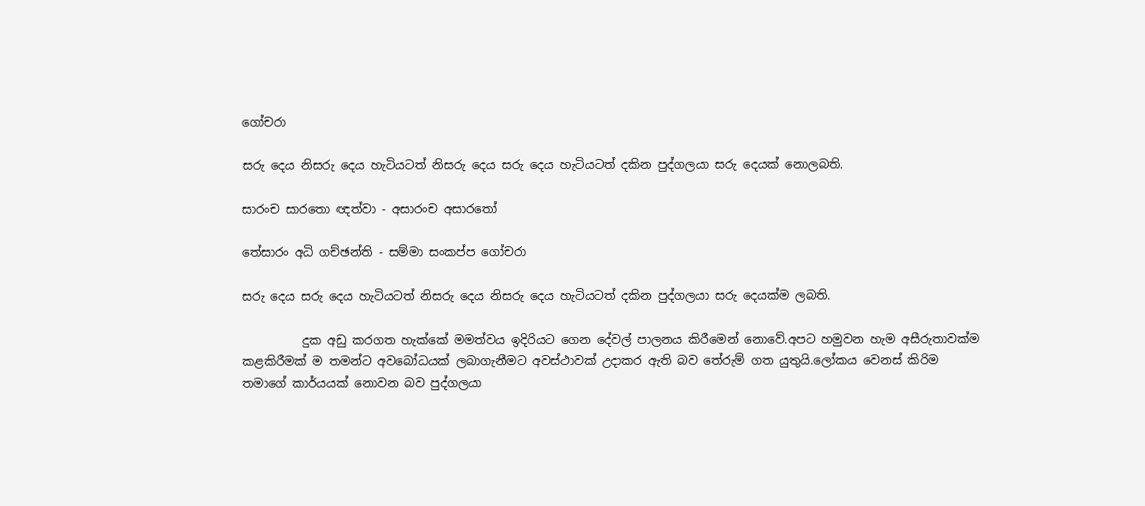ගෝචරා

සරු දෙය නිසරු දෙය හැටියටත් නිසරු දෙය සරු දෙය හැටියටත් දකින පුද්ගලයා සරු දෙයක් නොලබති.

සාරංච සාරතො ඥත්වා - අසාරංච අසාරතෝ

තේසාරං අධි ගච්ඡන්ති - සම්මා සංකප්ප ගෝචරා

සරු දෙය සරු දෙය හැටියටත් නිසරු දෙය නිසරු දෙය හැටියටත් දකින පුද්ගලයා සරු දෙයක්ම ලබති.

          දුක අඩු කරගත හැක්කේ මමත්වය ඉදිරියට ගෙන දේවල් පාලනය කිරීමෙන් නොවේ.අපට හමුවන හැම අසීරුතාවක්ම කළකිරීමක් ම තමන්ට අවබෝධයක් ලබාගැනීමට අවස්ථාවක් උදාකර ඇති බව තේරුම් ගත යුතුයි.ලෝකය වෙනස් කිරිම තමාගේ කාර්යයක් නොවන බව පුද්ගලයා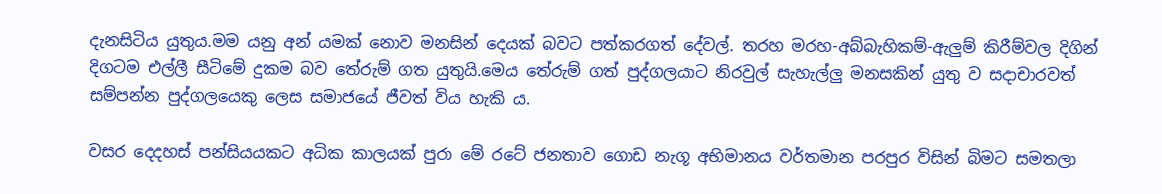දැනසිටිය යුතුය.මම යනු අන් යමක් නොව මනසින් දෙයක් බවට පත්කරගත් දේවල්. තරහ මරහ-අබ්බැහිකම්-ඇලුම් කිරීම්වල දිගින් දිගටම එල්ලී සීටිමේ දුකම බව තේරුම් ගත යුතුයි.මෙය තේරුම් ගත් පුද්ගලයාට නිරවුල් සැහැල්ලු මනසකින් යුතු ව සදාචාරවත් සම්පන්න පුද්ගලයෙකු ලෙස සමාජයේ ජීවත් විය හැකි ය.

වසර දෙදහස් පන්සියයකට අධික කාලයක් පුරා මේ රටේ ජනතාව ගොඩ නැගූ අභිමානය වර්තමාන පරපුර විසින් බිමට සමතලා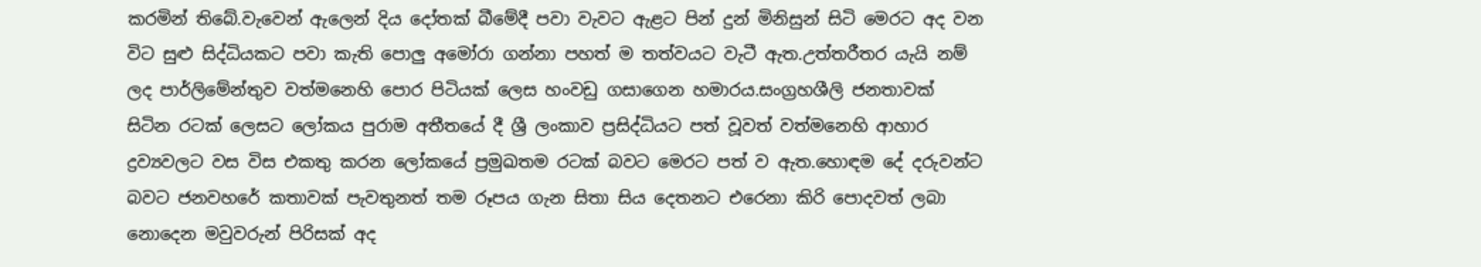කරමින් තිබේ.වැවෙන් ඇලෙන් දිය දෝතක් බීමේදී පවා වැවට ඇළට පින් දුන් මිනිසුන් සිටි මෙරට අද වන විට සුළු සිද්ධියකට පවා කැති පොලු අමෝරා ගන්නා පහත් ම තත්වයට වැටී ඇත.උත්තරීතර යැයි නම් ලද පාර්ලිමේන්තුව වත්මනෙහි පොර පිටියක් ලෙස හංවඩු ගසාගෙන හමාරය.සංග්‍රහශීලි ජනතාවක් සිටින රටක් ලෙසට ලෝකය පුරාම අතීතයේ දී ශ්‍රී ලංකාව ප්‍රසිද්ධියට පත් වූවත් වත්මනෙහි ආහාර ද්‍රව්‍යවලට වස විස එකතු කරන ලෝකයේ ප්‍රමුඛතම රටක් බවට මෙරට පත් ව ඇත.හොඳම දේ දරුවන්ට බවට ජනවහරේ කතාවක් පැවතුනත් තම රූපය ගැන සිතා සිය දෙතනට එරෙනා කිරි පොදවත් ලබා නොදෙන මවුවරුන් පිරිසක් අද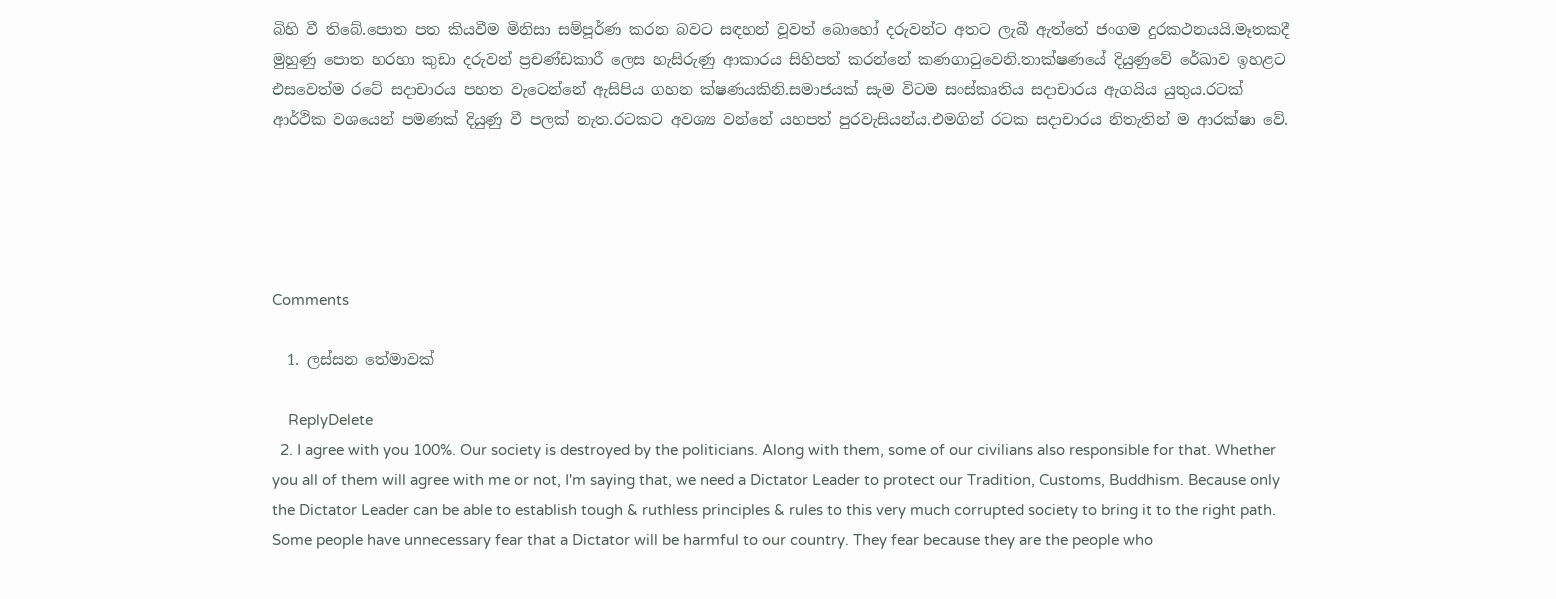බිහි වී තිබේ.පොත පත කියවීම මිනිසා සම්පූර්ණ කරන බවට සඳහන් වූවත් බොහෝ දරුවන්ට අතට ලැබී ඇත්තේ ජංගම දුරකථනයයි.මෑතකදී මුහුණු පොත හරහා කුඩා දරුවන් ප්‍රචණ්ඩකාරී ලෙස හැසිරුණු ආකාරය සිහිපත් කරන්නේ කණගාටුවෙනි.තාක්ෂණයේ දියුණුවේ රේඛාව ඉහළට එසවෙත්ම රටේ සදාචාරය පහත වැටෙන්නේ ඇසිපිය ගහන ක්ෂණයකිනි.සමාජයක් සැම විටම සංස්කෘතිය සදාචාරය ඇගයිය යුතුය.රටක් ආර්ථික වශයෙන් පමණක් දියුණු වී පලක් නැත.රටකට අවශ්‍ය වන්නේ යහපත් පුරවැසියන්ය.එමගින් රටක සදාචාරය නිතැතින් ම ආරක්ෂා වේ.





Comments

  1. ලස්සන තේමාවක්

    ReplyDelete
  2. I agree with you 100%. Our society is destroyed by the politicians. Along with them, some of our civilians also responsible for that. Whether you all of them will agree with me or not, I'm saying that, we need a Dictator Leader to protect our Tradition, Customs, Buddhism. Because only the Dictator Leader can be able to establish tough & ruthless principles & rules to this very much corrupted society to bring it to the right path. Some people have unnecessary fear that a Dictator will be harmful to our country. They fear because they are the people who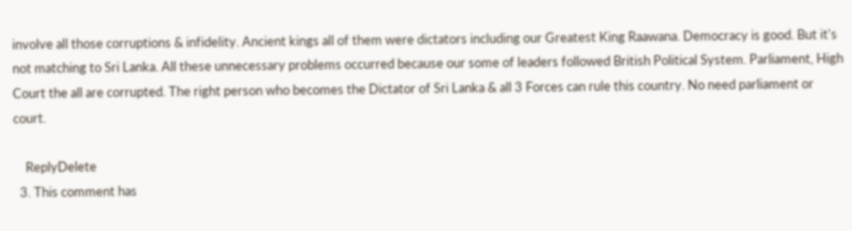involve all those corruptions & infidelity. Ancient kings all of them were dictators including our Greatest King Raawana. Democracy is good. But it's not matching to Sri Lanka. All these unnecessary problems occurred because our some of leaders followed British Political System. Parliament, High Court the all are corrupted. The right person who becomes the Dictator of Sri Lanka & all 3 Forces can rule this country. No need parliament or court.

    ReplyDelete
  3. This comment has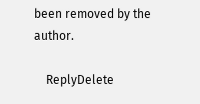been removed by the author.

    ReplyDelete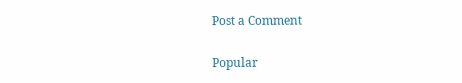Post a Comment

Popular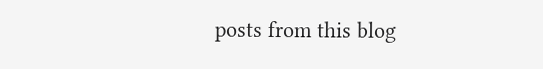posts from this blog